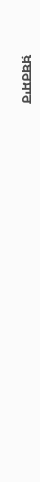ਖ਼ਬਰਸਾਰ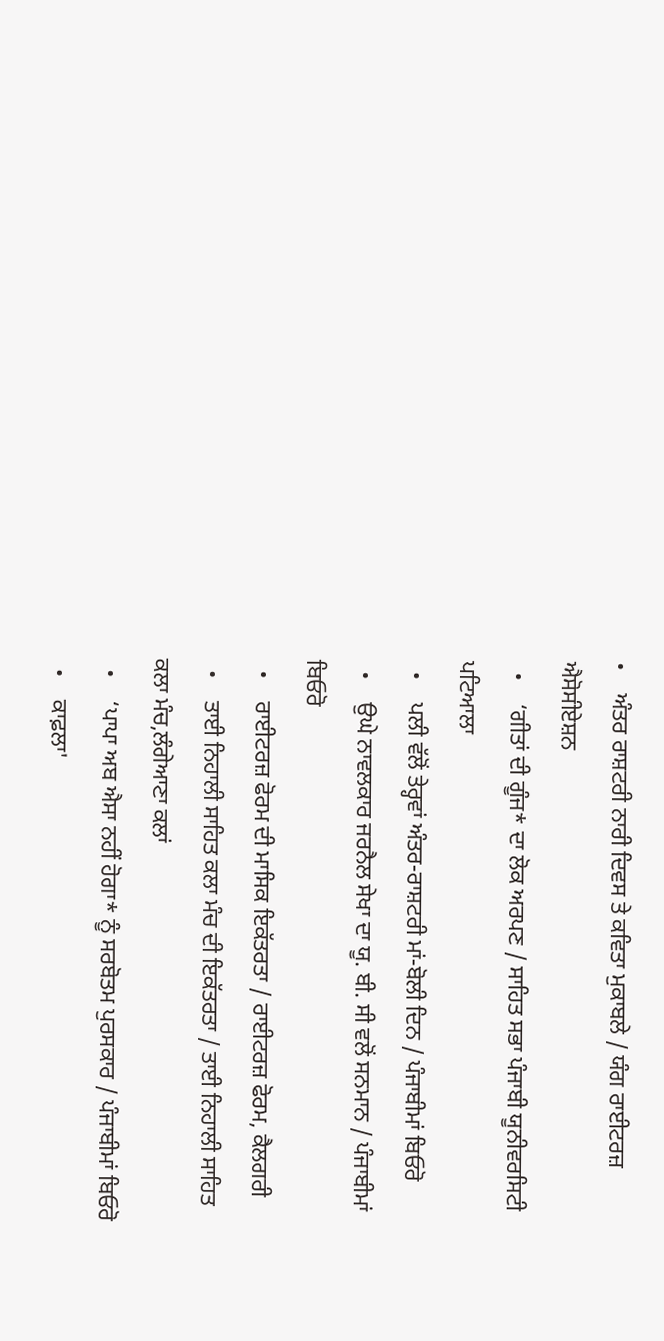•    ਅੰਤਰ ਰਾਸ਼ਟਰੀ ਨਾਰੀ ਦਿਵਸ ਤੇ ਕਵਿਤਾ ਮੁਕਾਬਲੇ / ਯੰਗ ਰਾਈਟਰਜ਼ ਐਸੋਸੀਏਸ਼ਨ
  •    ‘ਗੀਤਾਂ ਦੀ ਗੂੰਜ* ਦਾ ਲੋਕ ਅਰਪਣ / ਸਾਹਿਤ ਸਭਾ ਪੰਜਾਬੀ ਯੂਨੀਵਰਸਿਟੀ ਪਟਿਆਲਾ
  •    ਪਲੀ ਵੱਲੋਂ ਤੇਰ੍ਹਵਾਂ ਅੰਤਰ-ਰਾਸ਼ਟਰੀ ਮਾਂ-ਬੋਲੀ ਦਿਨ / ਪੰਜਾਬੀਮਾਂ ਬਿਓਰੋ
  •    ਉਘੇ ਨਾਵਲਕਾਰ ਜਰਨੈਲ ਸੇਖਾ ਦਾ ਯੂ. ਬੀ. ਸੀ ਵਲੋਂ ਸਨਮਾਨ / ਪੰਜਾਬੀਮਾਂ ਬਿਓਰੋ
  •    ਰਾਈਟਰਜ਼ ਫੋਰਮ ਦੀ ਮਾਸਿਕ ਇਕੱਤਰਤਾ / ਰਾਈਟਰਜ਼ ਫੋਰਮ, ਕੈਲਗਰੀ
  •    ਤਾਈ ਨਿਹਾਲੀ ਸਾਹਿਤ ਕਲਾ ਮੰਚ ਦੀ ਇਕੱਤਰਤਾ / ਤਾਈ ਨਿਹਾਲੀ ਸਾਹਿਤ ਕਲਾ ਮੰਚ,ਲੰਗੇਆਣਾ ਕਲਾਂ
  •    ‘ਪਾਪਾ ਅਬ ਐਸਾ ਨਹੀਂ ਹੋਗਾ* ਨੂੰ ਸਰਬੋਤਮ ਪੁਰਸਕਾਰ / ਪੰਜਾਬੀਮਾਂ ਬਿਓਰੋ
  •    ਕਾਫ਼ਲਾ'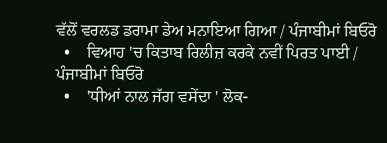ਵੱਲੋਂ ਵਰਲਡ ਡਰਾਮਾ ਡੇਅ ਮਨਾਇਆ ਗਿਆ / ਪੰਜਾਬੀਮਾਂ ਬਿਓਰੋ
  •    ਵਿਆਹ 'ਚ ਕਿਤਾਬ ਰਿਲੀਜ਼ ਕਰਕੇ ਨਵੀਂ ਪਿਰਤ ਪਾਈ / ਪੰਜਾਬੀਮਾਂ ਬਿਓਰੋ
  •    'ਧੀਆਂ ਨਾਲ ਜੱਗ ਵਸੇਂਦਾ ' ਲੋਕ-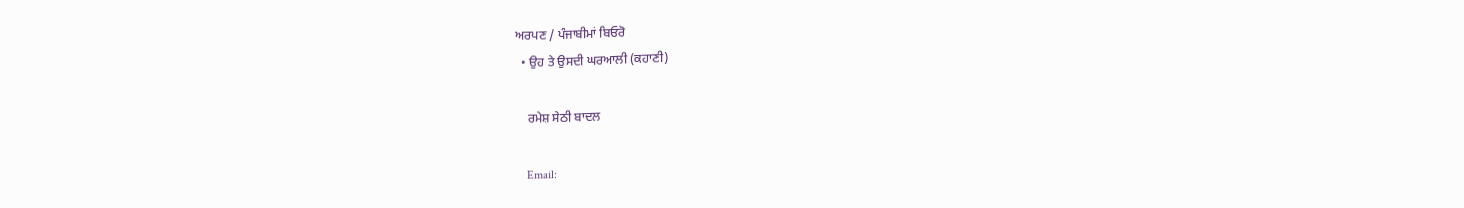ਅਰਪਣ / ਪੰਜਾਬੀਮਾਂ ਬਿਓਰੋ
  • ਉਹ ਤੇ ਉਸਦੀ ਘਰਆਲੀ (ਕਹਾਣੀ)

    ਰਮੇਸ਼ ਸੇਠੀ ਬਾਦਲ

    Email: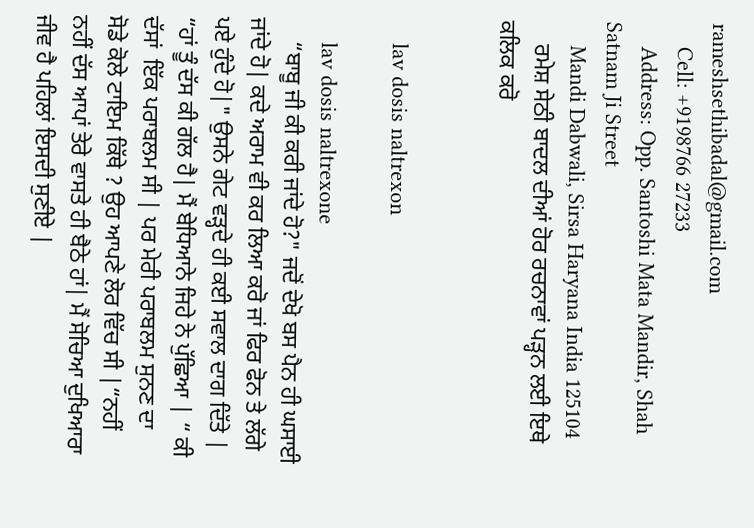rameshsethibadal@gmail.com
    Cell: +9198766 27233
    Address: Opp. Santoshi Mata Mandir, Shah Satnam Ji Street
    Mandi Dabwali, Sirsa Haryana India 125104
    ਰਮੇਸ਼ ਸੇਠੀ ਬਾਦਲ ਦੀਆਂ ਹੋਰ ਰਚਨਾਵਾਂ ਪੜ੍ਹਨ ਲਈ ਇਥੇ ਕਲਿਕ ਕਰੋ


    lav dosis naltrexon

    lav dosis naltrexone
    “ਬਾਬੂ ਜੀ ਕੀ ਕਰੀ ਜਾਂਦੇ ਹੋ?" ਜਦੋਂ ਦੇਖੋ ਬਸ ਪੈਨ ਹੀ ਘਸਾਈ ਜਾਂਦੇ ਹੋ| ਕਦੇ ਅਰਾਮ ਵੀ ਕਰ ਲਿਆ ਕਰੋ ਜਾਂ ਫਿਰ ਫੋਨ ਤੇ ਲੱਗੇ ਪਏ ਹੁੰਦੇ ਹੋ|" ਉਸਨੇ ਗੇਟ ਵੜ੍ਹਦੇ ਹੀ ਕਈ ਸਵਾਲ ਦਾਗ ਦਿੱਤੇ | “ਹਾਂ ਤੂੰ ਦੱਸ ਕੀ ਗੱਲ ਹੈ| ਮੈਂ ਬੇਧਿਆਨੇ ਜਿਹੇ ਨੇ ਪੁੱਛਿਆ | “ ਕੀ ਦੱਸਾਂ  ਇੱਕ ਪਰਾਬਲਮ ਸੀ | ਪਰ ਮੇਰੀ ਪਰਾਬਲਮ ਸੁਨਣ ਦਾ  ਸੋਡੇ ਕੋਲੇ ਟਾਇਮ ਕਿੱਥੇ ? ਉਹ ਆਪਣੇ ਲੋਰ ਵਿੱਚ ਸੀ |“ਨਹੀਂ ਨਹੀਂ ਦੱਸ ਆਪਾਂ ਤੇਰੇ ਵਾਸਤੇ ਹੀ ਬੈਠੇ ਹਾਂ| ਮੈਂ ਸੋਚਿਆ ਦੁਖਿਆਰਾ ਜੀਵ ਹੈ ਪਹਿਲਾਂ ਇਸਦੀ ਸੁਣੀਏ |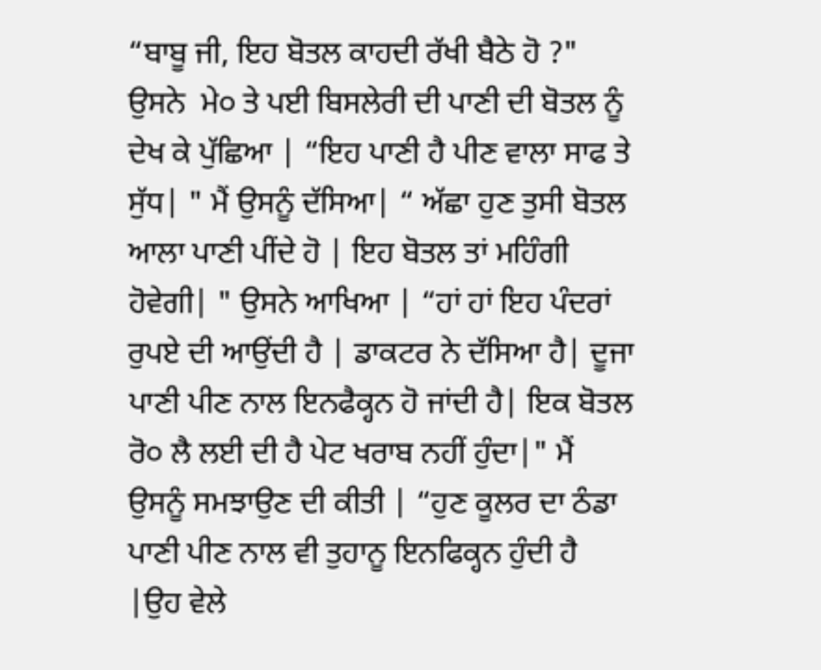“ਬਾਬੂ ਜੀ, ਇਹ ਬੋਤਲ ਕਾਹਦੀ ਰੱਖੀ ਬੈਠੇ ਹੋ ?" ਉਸਨੇ  ਮੇ੦ ਤੇ ਪਈ ਬਿਸਲੇਰੀ ਦੀ ਪਾਣੀ ਦੀ ਬੋਤਲ ਨੂੰ ਦੇਖ ਕੇ ਪੁੱਛਿਆ | “ਇਹ ਪਾਣੀ ਹੈ ਪੀਣ ਵਾਲਾ ਸਾਫ ਤੇ ਸੁੱਧ| " ਮੈਂ ਉਸਨੂੰ ਦੱਸਿਆ| “ ਅੱਛਾ ਹੁਣ ਤੁਸੀ ਬੋਤਲ ਆਲਾ ਪਾਣੀ ਪੀਂਦੇ ਹੋ | ਇਹ ਬੋਤਲ ਤਾਂ ਮਹਿੰਗੀ ਹੋਵੇਗੀ| " ਉਸਨੇ ਆਖਿਆ | “ਹਾਂ ਹਾਂ ਇਹ ਪੰਦਰਾਂ ਰੁਪਏ ਦੀ ਆਉਂਦੀ ਹੈ | ਡਾਕਟਰ ਨੇ ਦੱਸਿਆ ਹੈ| ਦੂਜਾ ਪਾਣੀ ਪੀਣ ਨਾਲ ਇਨਫੈਕ੍ਹਨ ਹੋ ਜਾਂਦੀ ਹੈ| ਇਕ ਬੋਤਲ ਰੋ੦ ਲੈ ਲਈ ਦੀ ਹੈ ਪੇਟ ਖਰਾਬ ਨਹੀਂ ਹੁੰਦਾ|" ਮੈਂ ਉਸਨੂੰ ਸਮਝਾਉਣ ਦੀ ਕੀਤੀ | “ਹੁਣ ਕੂਲਰ ਦਾ ਠੰਡਾ ਪਾਣੀ ਪੀਣ ਨਾਲ ਵੀ ਤੁਹਾਨੂ ਇਨਫਿਕ੍ਹਨ ਹੁੰਦੀ ਹੈ |ਉਹ ਵੇਲੇ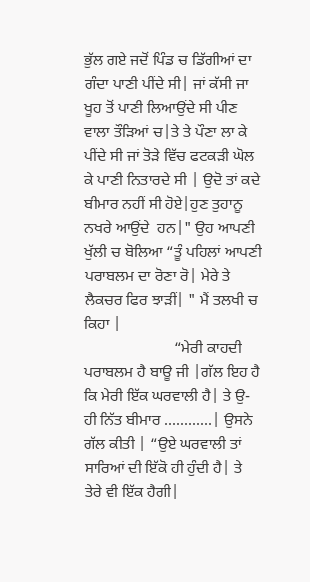ਭੁੱਲ ਗਏ ਜਦੋਂ ਪਿੰਡ ਚ ਡਿੱਗੀਆਂ ਦਾ ਗੰਦਾ ਪਾਣੀ ਪੀਂਦੇ ਸੀ| ਜਾਂ ਕੱਸੀ ਜਾ ਖੂਹ ਤੋਂ ਪਾਣੀ ਲਿਆਉਂਦੇ ਸੀ ਪੀਣ ਵਾਲਾ ਤੌੜਿਆਂ ਚ|ਤੇ ਤੇ ਪੌਣਾ ਲਾ ਕੇ ਪੀਂਦੇ ਸੀ ਜਾਂ ਤੋੜੇ ਵਿੱਚ ਫਟਕੜੀ ਘੋਲ ਕੇ ਪਾਣੀ ਨਿਤਾਰਦੇ ਸੀ | ਉਦੋ ਤਾਂ ਕਦੇ ਬੀਮਾਰ ਨਹੀਂ ਸੀ ਹੋਏ|ਹੁਣ ਤੁਹਾਨੂ ਨਖਰੇ ਆਉਂਦੇ  ਹਨ|" ਉਹ ਆਪਣੀ ਖੁੱਲੀ ਚ ਬੋਲਿਆ “ਤੂੰ ਪਹਿਲਾਂ ਆਪਣੀ ਪਰਾਬਲਮ ਦਾ ਰੋਣਾ ਰੋ| ਮੇਰੇ ਤੇ ਲੈਕਚਰ ਫਿਰ ਝਾੜੀਂ| " ਮੈਂ ਤਲਖੀ ਚ ਕਿਹਾ |
                       “ਮੇਰੀ ਕਾਹਦੀ ਪਰਾਬਲਮ ਹੈ ਬਾਊ ਜੀ |ਗੱਲ ਇਹ ਹੈ ਕਿ ਮੇਰੀ ਇੱਕ ਘਰਵਾਲੀ ਹੈ| ਤੇ ਉ-ਹੀ ਨਿੱਤ ਬੀਮਾਰ ............| ਉਸਨੇ ਗੱਲ ਕੀਤੀ | “ਉਏ ਘਰਵਾਲੀ ਤਾਂ ਸਾਰਿਆਂ ਦੀ ਇੱਕੋ ਹੀ ਹੁੰਦੀ ਹੈ| ਤੇ ਤੇਰੇ ਵੀ ਇੱਕ ਹੈਗੀ|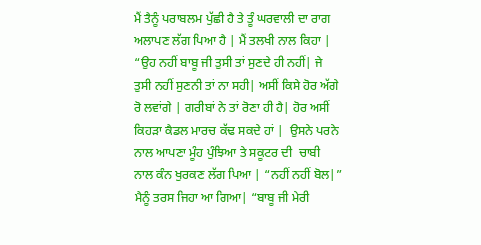ਮੈਂ ਤੈਨੂੰ ਪਰਾਬਲਮ ਪੁੱਛੀ ਹੈ ਤੇ ਤੂੰ ਘਰਵਾਲੀ ਦਾ ਰਾਗ ਅਲਾਪਣ ਲੱਗ ਪਿਆ ਹੈ | ਮੈਂ ਤਲਖੀ ਨਾਲ ਕਿਹਾ | “ਉਹ ਨਹੀਂ ਬਾਬੂ ਜੀ ਤੁਸੀ ਤਾਂ ਸੁਣਦੇ ਹੀ ਨਹੀਂ| ਜੇ ਤੁਸੀ ਨਹੀਂ ਸੁਣਨੀ ਤਾਂ ਨਾ ਸਹੀ| ਅਸੀਂ ਕਿਸੇ ਹੋਰ ਅੱਗੇ ਰੋ ਲਵਾਂਗੇ | ਗਰੀਬਾਂ ਨੇ ਤਾਂ ਰੋਣਾ ਹੀ ਹੈ| ਹੋਰ ਅਸੀਂ ਕਿਹੜਾ ਕੈਡਲ ਮਾਰਚ ਕੱਢ ਸਕਦੇ ਹਾਂ |  ਉਸਨੇ ਪਰਨੇ ਨਾਲ ਆਪਣਾ ਮੂੰਹ ਪੁੰਝਿਆ ਤੇ ਸਕੂਟਰ ਦੀ  ਚਾਬੀ ਨਾਲ ਕੰਨ ਖੁਰਕਣ ਲੱਗ ਪਿਆ | “ਨਹੀਂ ਨਹੀਂ ਬੋਲ|”  ਮੈਨੂੰ ਤਰਸ ਜਿਹਾ ਆ ਗਿਆ| “ਬਾਬੂ ਜੀ ਮੇਰੀ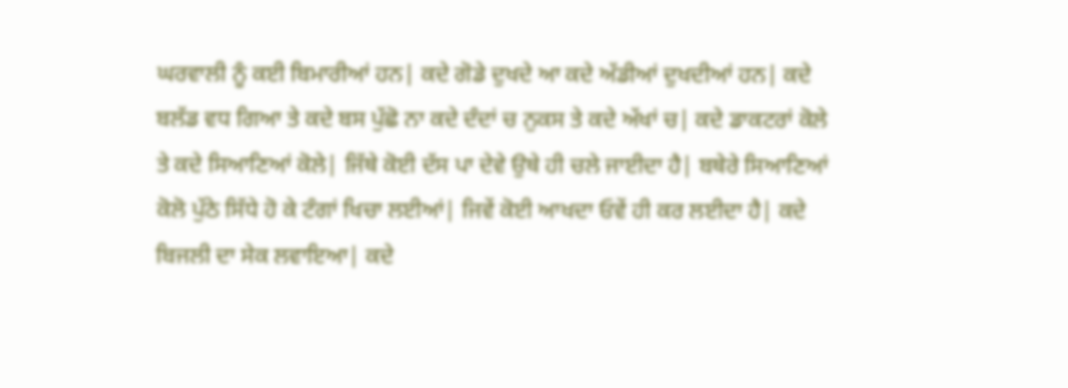ਘਰਵਾਲੀ ਨੂੰ ਕਈ ਬਿਮਾਰੀਆਂ ਹਨ| ਕਦੇ ਗੋਡੇ ਦੁਖਦੇ ਆ ਕਦੇ ਅੱਡੀਆਂ ਦੁਖਦੀਆਂ ਹਨ| ਕਦੇ ਬਲੱਡ ਵਧ ਗਿਆ ਤੇ ਕਦੇ ਬਸ ਪੁੱਛੋ ਨਾ ਕਦੇ ਦੰਦਾਂ ਚ ਨੁਕਸ ਤੇ ਕਦੇ ਅੱਖਾਂ ਚ| ਕਦੇ ਡਾਕਟਰਾਂ ਕੋਲੇ ਤੇ ਕਦੇ ਸਿਆਣਿਆਂ ਕੋਲੇ| ਜਿੱਥੇ ਕੋਈ ਦੱਸ ਪਾ ਦੇਵੇ ਉਥੇ ਹੀ ਚਲੇ ਜਾਈਦਾ ਹੈ| ਬਥੇਰੇ ਸਿਆਣਿਆਂ ਕੋਲੋ ਪੁੱਠੇ ਸਿੱਧੇ ਹੋ ਕੇ ਟੰਗਾਂ ਖਿਚਾ ਲਈਆਂ| ਜਿਵੇਂ ਕੋਈ ਆਖਦਾ ਓਵੇਂ ਹੀ ਕਰ ਲਈਦਾ ਹੈ| ਕਦੇ ਬਿਜਲੀ ਦਾ ਸੇਕ ਲਵਾਇਆ| ਕਦੇ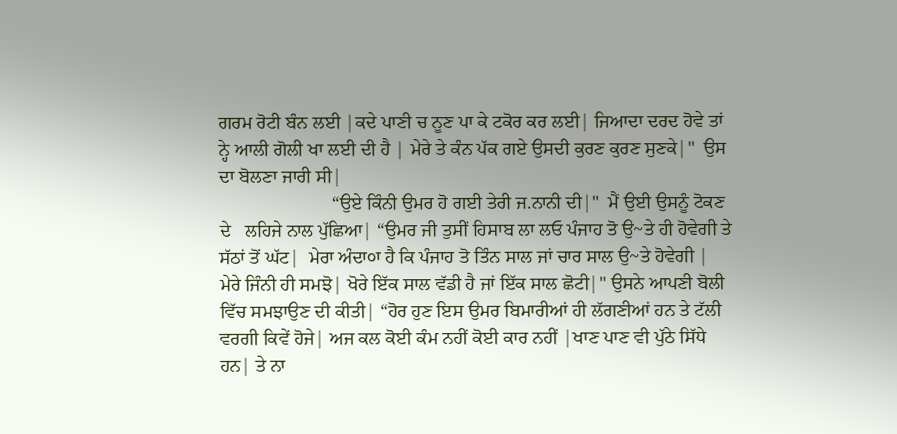ਗਰਮ ਰੋਟੀ ਬੰਨ ਲਈ |ਕਦੇ ਪਾਣੀ ਚ ਨੂਣ ਪਾ ਕੇ ਟਕੋਰ ਕਰ ਲਈ| ਜਿਆਦਾ ਦਰਦ ਹੋਵੇ ਤਾਂ ਨ੍ਹੇ ਆਲੀ ਗੋਲੀ ਖਾ ਲਈ ਦੀ ਹੈ | ਮੇਰੇ ਤੇ ਕੰਨ ਪੱਕ ਗਏ ਉਸਦੀ ਕੁਰਣ ਕੁਰਣ ਸੁਣਕੇ|"  ਉਸ ਦਾ ਬੋਲਣਾ ਜਾਰੀ ਸੀ|
                        “ਉਏ ਕਿੰਨੀ ਉਮਰ ਹੋ ਗਈ ਤੇਰੀ ਜ.ਨਾਨੀ ਦੀ|"  ਮੈਂ ਉਈ ਉਸਨੂੰ ਟੋਕਣ ਦੇ   ਲਹਿਜੇ ਨਾਲ ਪੁੱਛਿਆ| “ਉਮਰ ਜੀ ਤੁਸੀਂ ਹਿਸਾਬ ਲਾ ਲਓ ਪੰਜਾਹ ਤੋ ਉ~ਤੇ ਹੀ ਹੋਵੇਗੀ ਤੇ ਸੱਠਾਂ ਤੋਂ ਘੱਟ|  ਮੇਰਾ ਅੰਦਾ੦ਾ ਹੈ ਕਿ ਪੰਜਾਹ ਤੋ ਤਿੰਨ ਸਾਲ ਜਾਂ ਚਾਰ ਸਾਲ ਉ~ਤੇ ਹੋਵੇਗੀ | ਮੇਰੇ ਜਿੰਨੀ ਹੀ ਸਮਝੋ| ਖੋਰੇ ਇੱਕ ਸਾਲ ਵੱਡੀ ਹੈ ਜਾਂ ਇੱਕ ਸਾਲ ਛੋਟੀ|" ਉਸਨੇ ਆਪਣੀ ਬੋਲੀ ਵਿੱਚ ਸਮਝਾਉਣ ਦੀ ਕੀਤੀ| “ਹੋਰ ਹੁਣ ਇਸ ਉਮਰ ਬਿਮਾਰੀਆਂ ਹੀ ਲੱਗਣੀਆਂ ਹਨ ਤੇ ਟੱਲੀ ਵਰਗੀ ਕਿਵੇਂ ਹੋਜੇ| ਅਜ ਕਲ ਕੋਈ ਕੰਮ ਨਹੀਂ ਕੋਈ ਕਾਰ ਨਹੀਂ |ਖਾਣ ਪਾਣ ਵੀ ਪੁੱਠੇ ਸਿੱਧੇ ਹਨ| ਤੇ ਨਾ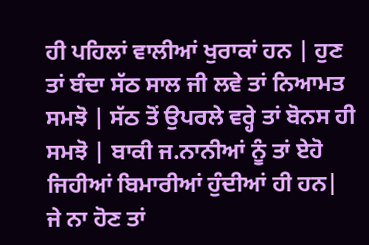ਹੀ ਪਹਿਲਾਂ ਵਾਲੀਆਂ ਖੁਰਾਕਾਂ ਹਨ | ਹੁਣ ਤਾਂ ਬੰਦਾ ਸੱਠ ਸਾਲ ਜੀ ਲਵੇ ਤਾਂ ਨਿਆਮਤ ਸਮਝੋ | ਸੱਠ ਤੋਂ ਉਪਰਲੇ ਵਰ੍ਹੇ ਤਾਂ ਬੋਨਸ ਹੀ ਸਮਝੋ | ਬਾਕੀ ਜ.ਨਾਨੀਆਂ ਨੂੰ ਤਾਂ ਏਹੋ ਜਿਹੀਆਂ ਬਿਮਾਰੀਆਂ ਹੁੰਦੀਆਂ ਹੀ ਹਨ| ਜੇ ਨਾ ਹੋਣ ਤਾਂ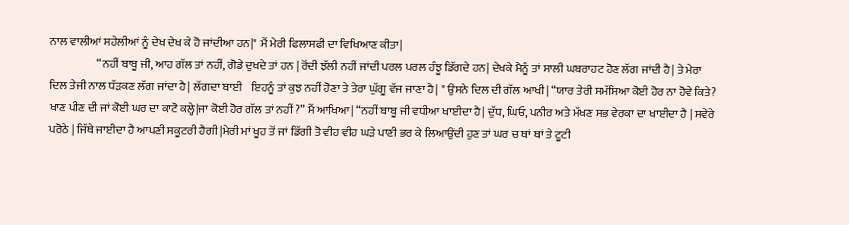ਨਾਲ ਵਾਲੀਆਂ ਸਹੇਲੀਆਂ ਨੂੰ ਦੇਖ ਦੇਖ ਕੇ ਹੋ ਜਾਂਦੀਆ ਹਨ|" ਮੈਂ ਮੇਰੀ ਫਿਲਾਸਫੀ ਦਾ ਵਿਖਿਆਣ ਕੀਤਾ|
                     “ਨਹੀਂ ਬਾਬੂ ਜੀ, ਆਹ ਗੱਲ ਤਾਂ ਨਹੀਂ, ਗੋਡੇ ਦੁਖਦੇ ਤਾਂ ਹਨ | ਰੋਂਦੀ ਝੱਲੀ ਨਹੀਂ ਜਾਂਦੀ ਪਰਲ ਪਰਲ ਹੰਝੂ ਡਿੱਗਦੇ ਹਨ| ਦੇਖਕੇ ਮੈਨੂੰ ਤਾਂ ਸਾਲੀ ਘਬਰਾਹਟ ਹੋਣ ਲੱਗ ਜਾਂਦੀ ਹੈ| ਤੇ ਮੇਰਾ ਦਿਲ ਤੇਜੀ ਨਾਲ ਧੱੜਕਣ ਲੱਗ ਜਾਂਦਾ ਹੈ| ਲੱਗਦਾ ਬਾਈ    ਇਹਨੂੰ ਤਾਂ ਕੁਝ ਨਹੀਂ ਹੋਣਾ ਤੇ ਤੇਰਾ ਘੁੱਗੂ ਵੱਜ ਜਾਣਾ ਹੈ| " ਉਸਨੇ ਦਿਲ ਦੀ ਗੱਲ ਆਖੀ| “ਯਾਰ ਤੇਰੀ ਸਮੱਸਿਆ ਕੋਈ ਹੋਰ ਨਾ ਹੋਵੇ ਕਿਤੇ? ਖਾਣ ਪੀਣ ਦੀ ਜਾਂ ਕੋਈ ਘਰ ਦਾ ਕਾਟੋ ਕਲ੍ਹੇ|ਜਾ ਕੋਈ ਹੋਰ ਗੱਲ ਤਾਂ ਨਹੀਂ ?” ਮੈਂ ਆਖਿਆ| “ਨਹੀਂ ਬਾਬੂ ਜੀ ਵਧੀਆ ਖਾਈਦਾ ਹੈ| ਦੁੱਧ, ਘਿਓ, ਪਨੀਰ ਅਤੇ ਮੱਖਣ ਸਭ ਵੇਰਕਾ ਦਾ ਖਾਈਦਾ ਹੈ | ਸਵੇਰੇ ਪਰੋਠੇ | ਜਿੱਥੇ ਜਾਈਦਾ ਹੈ ਆਪਣੀ ਸਕੂਟਰੀ ਹੈਗੀ |ਮੇਰੀ ਮਾਂ ਖੂਹ ਤੋਂ ਜਾਂ ਡਿੱਗੀ ਤੋ ਵੀਹ ਵੀਹ ਘੜੇ ਪਾਣੀ ਭਰ ਕੇ ਲਿਆਉਂਦੀ ਹੁਣ ਤਾਂ ਘਰ ਚ ਥਾਂ ਥਾਂ ਤੇ ਟੂਟੀ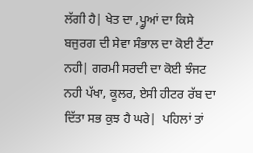ਲੱਗੀ ਹੈ| ਖੇਤ ਦਾ ,ਪ੍ਹੂਆਂ ਦਾ ਕਿਸੇ ਬਜੁਰਗ ਦੀ ਸੇਵਾ ਸੰਭਾਲ ਦਾ ਕੋਈ ਟੈਂਟਾ ਨਹੀ| ਗਰਮੀ ਸਰਦੀ ਦਾ ਕੋਈ ਝੰਜਟ ਨਹੀ ਪੱਖਾ, ਕੂਲਰ, ਏਸੀ ਹੀਟਰ ਰੱਬ ਦਾ ਦਿੱਤਾ ਸਭ ਕੁਝ ਹੈ ਘਰੇ|  ਪਹਿਲਾਂ ਤਾਂ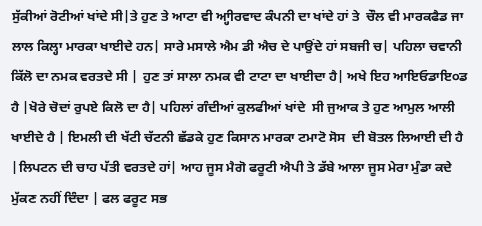ਸੁੱਕੀਆਂ ਰੋਟੀਆਂ ਖਾਂਦੇ ਸੀ|ਤੇ ਹੁਣ ਤੇ ਆਟਾ ਵੀ ਆ੍ਹੀਰਵਾਦ ਕੰਪਨੀ ਦਾ ਖਾਂਦੇ ਹਾਂ ਤੇ  ਚੌਲ ਵੀ ਮਾਰਕਫੈਡ ਜਾ ਲਾਲ ਕਿਲ੍ਹਾ ਮਾਰਕਾ ਖਾਈਦੇ ਹਨ| ਸਾਰੇ ਮਸਾਲੇ ਐਮ ਡੀ ਐਚ ਦੇ ਪਾਉਂਦੇ ਹਾਂ ਸਬਜੀ ਚ| ਪਹਿਲਾ ਚਵਾਨੀ ਕਿੱਲੋ ਦਾ ਨਮਕ ਵਰਤਦੇ ਸੀ | ਹੁਣ ਤਾਂ ਸਾਲਾ ਨਮਕ ਵੀ ਟਾਟਾ ਦਾ ਖਾਈਦਾ ਹੈ| ਅਖੇ ਇਹ ਆਇਓਡਾਇ੦ਡ ਹੈ |ਖੋਰੇ ਚੋਦਾਂ ਰੁਪਏ ਕਿਲੋ ਦਾ ਹੈ| ਪਹਿਲਾਂ ਗੰਦੀਆਂ ਕੁਲਫੀਆਂ ਖਾਂਦੇ  ਸੀ ਜੁਆਕ ਤੇ ਹੁਣ ਆਮੁਲ ਆਲੀ ਖਾਈਦੇ ਹੈ | ਇਮਲੀ ਦੀ ਖੱਟੀ ਚੱਟਨੀ ਛੱਡਕੇ ਹੁਣ ਕਿਸਾਨ ਮਾਰਕਾ ਟਮਾਟੋ ਸੋਸ  ਦੀ ਬੋਤਲ ਲਿਆਈ ਦੀ ਹੈ |ਲਿਪਟਨ ਦੀ ਚਾਹ ਪੱਤੀ ਵਰਤਦੇ ਹਾਂ| ਆਹ ਜੂਸ ਮੈਗੋ ਫਰੂਟੀ ਐਪੀ ਤੇ ਡੱਬੇ ਆਲਾ ਜੂਸ ਮੇਰਾ ਮੁੰਡਾ ਕਦੇ ਮੁੱਕਣ ਨਹੀਂ ਦਿੰਦਾ | ਫਲ ਫਰੂਟ ਸਭ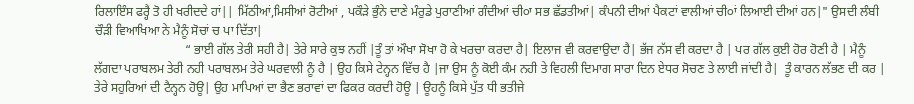ਰਿਲਾਇੰਸ ਫਰ੍ਹੈ ਤੋ ਹੀ ਖਰੀਦਦੇ ਹਾਂ|| ਮਿੱਠੀਆਂ,ਮਿਸੀਆਂ ਰੋਟੀਆਂ , ਪਕੌੜੇ ਭੁੰਨੇ ਦਾਣੇ ਮੰਰੁਡੇ ਪੁਰਾਣੀਆਂ ਗੰਦੀਆਂ ਚੀ੦ਾ ਸਭ ਛੱਡਤੀਆਂ| ਕੰਪਨੀ ਦੀਆਂ ਪੈਕਟਾਂ ਵਾਲੀਆਂ ਚੀ੦ਾਂ ਲਿਆਈ ਦੀਆਂ ਹਨ|" ਉਸਦੀ ਲੰਬੀ ਚੌੜੀ ਵਿਆਖਿਆ ਨੇ ਮੈਨੂੰ ਸੋਚਾਂ ਚ ਪਾ ਦਿੱਤਾ|
                             “ ਭਾਈ ਗੱਲ ਤੇਰੀ ਸਹੀ ਹੈ| ਤੇਰੇ ਸਾਰੇ ਕੁਝ ਨਹੀਂ |ਤੂੰ ਤਾਂ ਔਖਾ ਸੋਖਾ ਹੋ ਕੇ ਖਰਚਾ ਕਰਦਾ ਹੈ| ਇਲਾਜ ਵੀ ਕਰਵਾਉਦਾ ਹੈ| ਭੱਜ ਨੱਸ ਵੀ ਕਰਦਾ ਹੈ | ਪਰ ਗੱਲ ਕੁਈ ਹੋਰ ਹੋਣੀ ਹੈ | ਮੈਨੂੰ ਲੱਗਦਾ ਪਰਾਬਲਮ ਤੇਰੀ ਨਹੀ ਪਰਾਬਲਮ ਤੇਰੇ ਘਰਵਾਲੀ ਨੂੰ ਹੈ | ਉਹ ਕਿਸੇ ਟੇਨ੍ਹਨ ਵਿੱਚ ਹੈ |ਜਾ ਉਸ ਨੂੰ ਕੋਈ ਕੰਮ ਨਹੀ ਤੇ ਵਿਹਲੀ ਦਿਮਾਗ ਸਾਰਾ ਦਿਨ ਏਧਰ ਸੋਚਣ ਤੇ ਲਾਈ ਜਾਂਦੀ ਹੈ|  ਤੂੰ ਕਾਰਨ ਲੱਭਣ ਦੀ ਕਰ | ਤੇਰੇ ਸਹੁਰਿਆਂ ਦੀ ਟੈਨ੍ਹਨ ਹੋਊ| ਉਹ ਮਾਪਿਆਂ ਦਾ ਭੈਣ ਭਰਾਵਾਂ ਦਾ ਫਿਕਰ ਕਰਦੀ ਹੋਊ | ਊਹਨੂੰ ਕਿਸੇ ਪੁੱਤ ਧੀ ਭਤੀਜੇ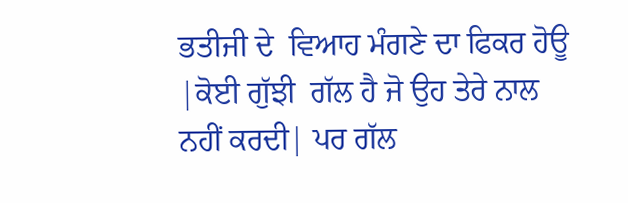ਭਤੀਜੀ ਦੇ  ਵਿਆਹ ਮੰਗਣੇ ਦਾ ਫਿਕਰ ਹੋਊ |ਕੋਈ ਗੁੱਝੀ  ਗੱਲ ਹੈ ਜੋ ਉਹ ਤੇਰੇ ਨਾਲ ਨਹੀਂ ਕਰਦੀ| ਪਰ ਗੱਲ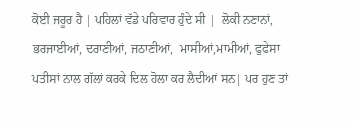ਕੋਈ ਜਰੂਰ ਹੈ | ਪਹਿਲਾਂ ਵੱਡੇ ਪਰਿਵਾਰ ਹੁੰਦੇ ਸੀ |  ਲੋਕੀ ਨਣਾਨਾਂ, ਭਰਜਾਈਆਂ, ਦਰਾਣੀਆਂ, ਜਠਾਣੀਆਂ,  ਮਾਸੀਆਂ,ਮਾਮੀਆਂ, ਫੁਫੇਸਾ ਪਤੀਸਾਂ ਨਾਲ ਗੱਲਾਂ ਕਰਕੇ ਦਿਲ ਹੋਲਾ ਕਰ ਲੈਦੀਆਂ ਸਨ| ਪਰ ਹੁਣ ਤਾਂ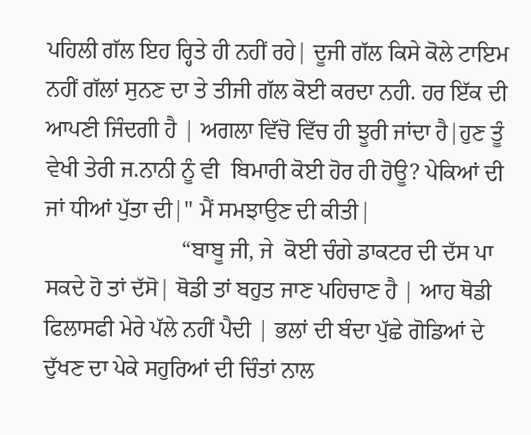ਪਹਿਲੀ ਗੱਲ ਇਹ ਰ੍ਹਿਤੇ ਹੀ ਨਹੀਂ ਰਹੇ| ਦੂਜੀ ਗੱਲ ਕਿਸੇ ਕੋਲੇ ਟਾਇਮ ਨਹੀਂ ਗੱਲਾਂ ਸੁਨਣ ਦਾ ਤੇ ਤੀਜੀ ਗੱਲ ਕੋਈ ਕਰਦਾ ਨਹੀ. ਹਰ ਇੱਕ ਦੀ ਆਪਣੀ ਜਿੰਦਗੀ ਹੈ | ਅਗਲਾ ਵਿੱਚੋ ਵਿੱਚ ਹੀ ਝੂਰੀ ਜਾਂਦਾ ਹੈ|ਹੁਣ ਤੂੰ  ਵੇਖੀ ਤੇਰੀ ਜ.ਨਾਨੀ ਨੂੰ ਵੀ  ਬਿਮਾਰੀ ਕੋਈ ਹੋਰ ਹੀ ਹੋਊ? ਪੇਕਿਆਂ ਦੀ ਜਾਂ ਧੀਆਂ ਪੁੱਤਾ ਦੀ|" ਮੈਂ ਸਮਝਾਉਣ ਦੀ ਕੀਤੀ|
                        “ਬਾਬੂ ਜੀ, ਜੇ  ਕੋਈ ਚੰਗੇ ਡਾਕਟਰ ਦੀ ਦੱਸ ਪਾ ਸਕਦੇ ਹੋ ਤਾਂ ਦੱਸੋ| ਥੋਡੀ ਤਾਂ ਬਹੁਤ ਜਾਣ ਪਹਿਚਾਣ ਹੈ | ਆਹ ਥੋਡੀ ਫਿਲਾਸਫੀ ਮੇਰੇ ਪੱਲੇ ਨਹੀਂ ਪੈਦੀ | ਭਲਾਂ ਦੀ ਬੰਦਾ ਪੁੱਛੇ ਗੋਡਿਆਂ ਦੇ  ਦੁੱਖਣ ਦਾ ਪੇਕੇ ਸਹੁਰਿਆਂ ਦੀ ਚਿੰਤਾਂ ਨਾਲ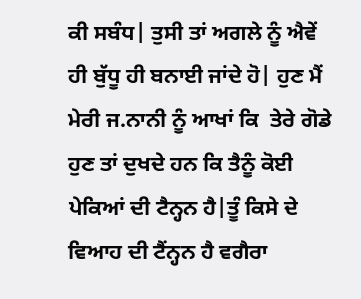ਕੀ ਸਬੰਧ| ਤੁਸੀ ਤਾਂ ਅਗਲੇ ਨੂੰ ਐਵੇਂ ਹੀ ਬੁੱਧੂ ਹੀ ਬਨਾਈ ਜਾਂਦੇ ਹੋ| ਹੁਣ ਮੈਂ ਮੇਰੀ ਜ.ਨਾਨੀ ਨੂੰ ਆਖਾਂ ਕਿ  ਤੇਰੇ ਗੋਡੇ ਹੁਣ ਤਾਂ ਦੁਖਦੇ ਹਨ ਕਿ ਤੈਨੂੰ ਕੋਈ ਪੇਕਿਆਂ ਦੀ ਟੈਨ੍ਹਨ ਹੈ|ਤੂੰ ਕਿਸੇ ਦੇ ਵਿਆਹ ਦੀ ਟੈਂਨ੍ਹਨ ਹੈ ਵਗੈਰਾ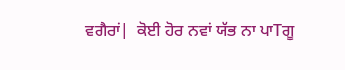ਵਗੈਰਾਂ|  ਕੋਈ ਹੋਰ ਨਵਾਂ ਯੱਭ ਨਾ ਪਾTਗੂ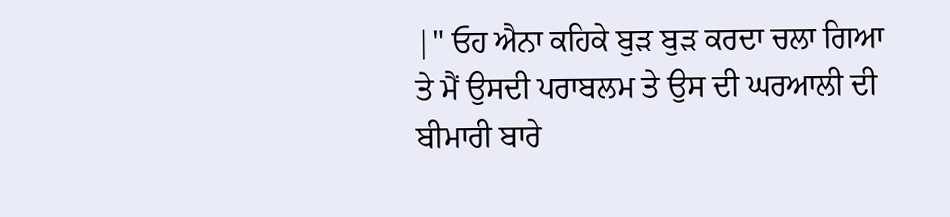|" ਓਹ ਐਨਾ ਕਹਿਕੇ ਬੁੜ ਬੁੜ ਕਰਦਾ ਚਲਾ ਗਿਆ ਤੇ ਮੈਂ ਉਸਦੀ ਪਰਾਬਲਮ ਤੇ ਉਸ ਦੀ ਘਰਆਲੀ ਦੀ ਬੀਮਾਰੀ ਬਾਰੇ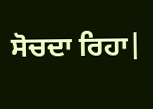ਸੋਚਦਾ ਰਿਹਾ|